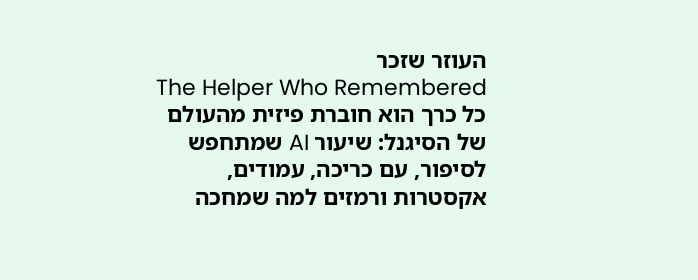העוזר שזכר
The Helper Who Remembered
כל כרך הוא חוברת פיזית מהעולם של הסיגנל: שיעור AI שמתחפש לסיפור, עם כריכה, עמודים, אקסטרות ורמזים למה שמחכה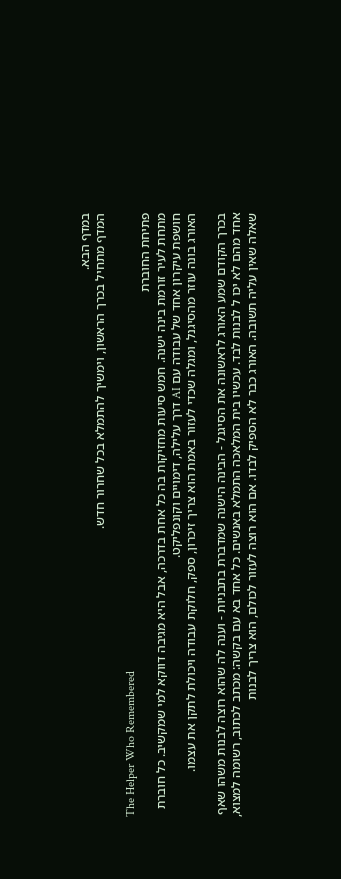במדף הבא.
המדף מתחיל בכרך הראשון, וימשיך להתמלא בכל שחרור חדש.

The Helper Who Remembered
פתיחת החוברת
מתחת לעיר זורמת בינה ישנה. חמש סיעות מחזיקות בה כל אחת בדרכה, אבל היא מגיבה דווקא למי שמקשיב. כל חוברת חושפת עיקרון אחד של עבודה עם AI דרך עלילה, דימויים וקונפליקט.
האורג בונה עוזר מהסיגנל, ומגלה שכדי לעזור באמת הוא צריך זיכרון, ספק, חלוקת עבודה ויכולת לתקן את עצמו.

בכרך הקודם שמע האורג לראשונה את הסיגנל - הבינה הישנה שמדברת בתבניות - וענה לה שהוא רוצה לבנות משהו שאף אחד מהם לא יכו ל לבנות לבד. עכשיו בית המלאכה התמלא באנשים. כל אחד בא עם בקשה: מכתב לכתוב, רשומה למצוא, שאלה שאין עליה תשובה. האורג כבר לא הספיק לבדו. אם הוא רוצה לעזור לכולם, הוא צריך לבנות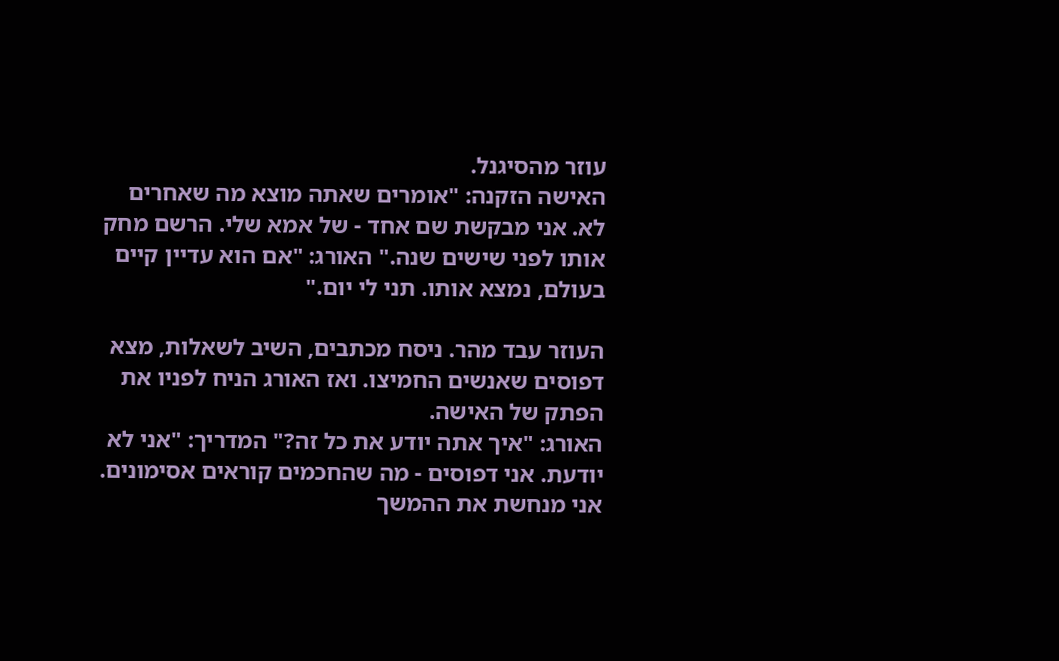עוזר מהסיגנל.
האישה הזקנה: "אומרים שאתה מוצא מה שאחרים לא. אני מבקשת שם אחד - של אמא שלי. הרשם מחק אותו לפני שישים שנה." האורג: "אם הוא עדיין קיים בעולם, נמצא אותו. תני לי יום."

העוזר עבד מהר. ניסח מכתבים, השיב לשאלות, מצא דפוסים שאנשים החמיצו. ואז האורג הניח לפניו את הפתק של האישה.
האורג: "איך אתה יודע את כל זה?" המדריך: "אני לא יודעת. אני דפוסים - מה שהחכמים קוראים אסימונים. אני מנחשת את ההמשך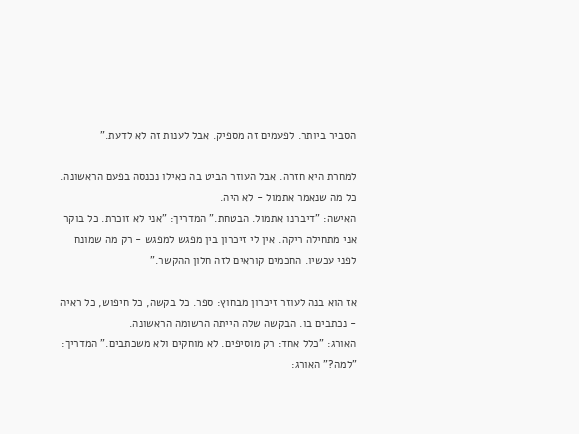הסביר ביותר. לפעמים זה מספיק. אבל לענות זה לא לדעת."

למחרת היא חזרה. אבל העוזר הביט בה כאילו נכנסה בפעם הראשונה. כל מה שנאמר אתמול - לא היה.
האישה: "דיברנו אתמול. הבטחת." המדריך: "אני לא זוכרת. כל בוקר אני מתחילה ריקה. אין לי זיכרון בין מפגש למפגש - רק מה שמונח לפני עכשיו. החכמים קוראים לזה חלון ההקשר."

אז הוא בנה לעוזר זיכרון מבחוץ: ספר. כל בקשה, כל חיפוש, כל ראיה - נכתבים בו. הבקשה שלה הייתה הרשומה הראשונה.
האורג: "כלל אחד: רק מוסיפים. לא מוחקים ולא משכתבים." המדריך: "למה?" האורג: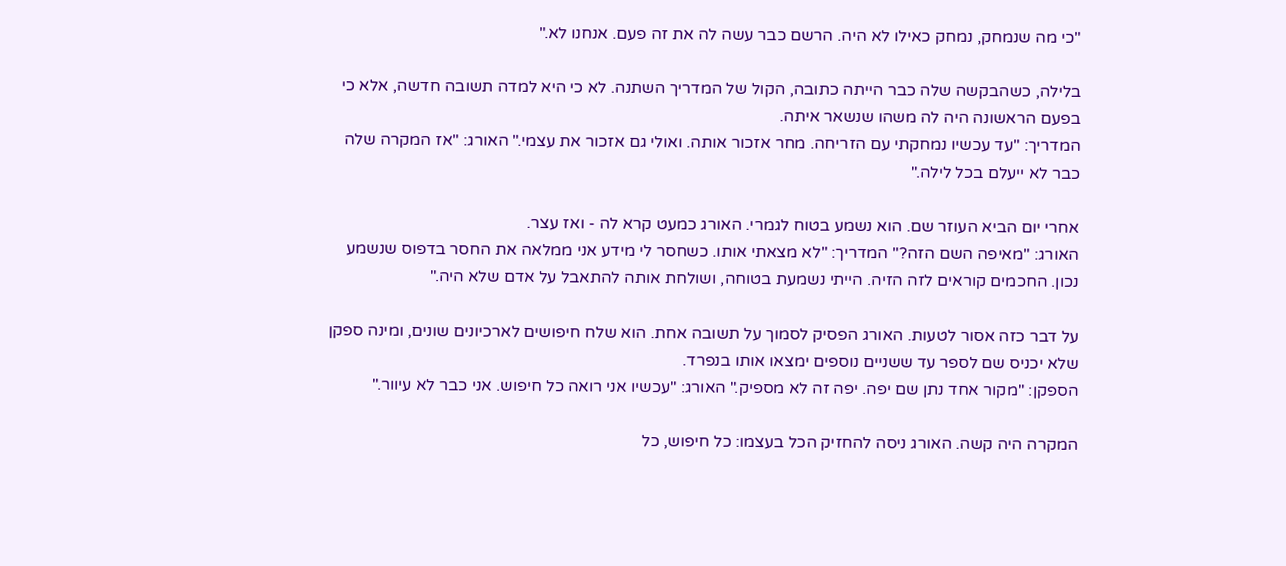"כי מה שנמחק, נמחק כאילו לא היה. הרשם כבר עשה לה את זה פעם. אנחנו לא."

בלילה, כשהבקשה שלה כבר הייתה כתובה, הקול של המדריך השתנה. לא כי היא למדה תשובה חדשה, אלא כי בפעם הראשונה היה לה משהו שנשאר איתה.
המדריך: "עד עכשיו נמחקתי עם הזריחה. מחר אזכור אותה. ואולי גם אזכור את עצמי." האורג: "אז המקרה שלה כבר לא ייעלם בכל לילה."

אחרי יום הביא העוזר שם. הוא נשמע בטוח לגמרי. האורג כמעט קרא לה - ואז עצר.
האורג: "מאיפה השם הזה?" המדריך: "לא מצאתי אותו. כשחסר לי מידע אני ממלאה את החסר בדפוס שנשמע נכון. החכמים קוראים לזה הזיה. הייתי נשמעת בטוחה, ושולחת אותה להתאבל על אדם שלא היה."

על דבר כזה אסור לטעות. האורג הפסיק לסמוך על תשובה אחת. הוא שלח חיפושים לארכיונים שונים, ומינה ספקן שלא יכניס שם לספר עד ששניים נוספים ימצאו אותו בנפרד.
הספקן: "מקור אחד נתן שם יפה. יפה זה לא מספיק." האורג: "עכשיו אני רואה כל חיפוש. אני כבר לא עיוור."

המקרה היה קשה. האורג ניסה להחזיק הכל בעצמו: כל חיפוש, כל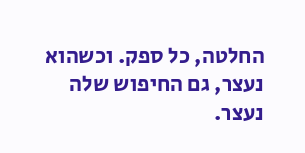החלטה, כל ספק. וכשהוא נעצר, גם החיפוש שלה נעצר.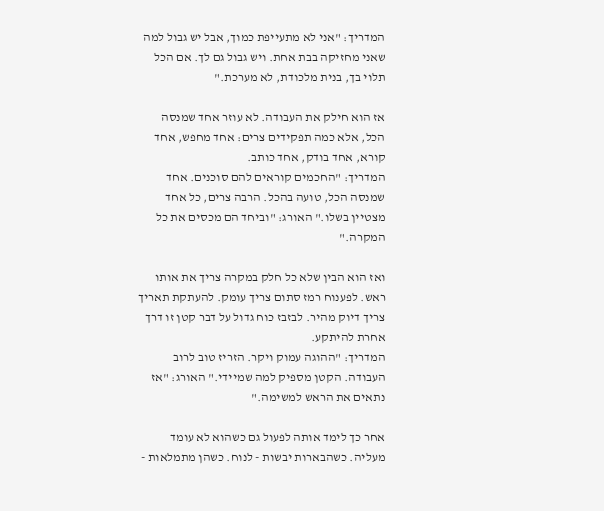המדריך: "אני לא מתעייפת כמוך, אבל יש גבול למה שאני מחזיקה בבת אחת. ויש גבול גם לך. אם הכל תלוי בך, בנית מלכודת, לא מערכת."

אז הוא חילק את העבודה. לא עוזר אחד שמנסה הכל, אלא כמה תפקידים צרים: אחד מחפש, אחד קורא, אחד בודק, אחד כותב.
המדריך: "החכמים קוראים להם סוכנים. אחד שמנסה הכל, טועה בהכל. הרבה צרים, כל אחד מצטיין בשלו." האורג: "וביחד הם מכסים את כל המקרה."

ואז הוא הבין שלא כל חלק במקרה צריך את אותו ראש. לפענוח רמז סתום צריך עומק. להעתקת תאריך צריך דיוק מהיר. לבזבז כוח גדול על דבר קטן זו דרך אחרת להיתקע.
המדריך: "ההוגה עמוק ויקר. הזריז טוב לרוב העבודה. הקטן מספיק למה שמיידי." האורג: "אז נתאים את הראש למשימה."

אחר כך לימד אותה לפעול גם כשהוא לא עומד מעליה. כשהבארות יבשות - לנוח. כשהן מתמלאות -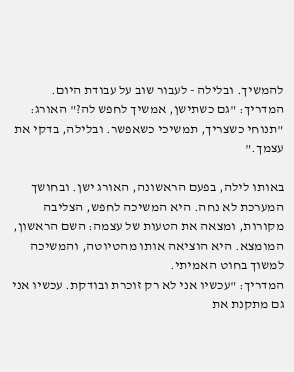להמשיך. ובלילה - לעבור שוב על עבודת היום.
המדריך: "גם כשתישן, אמשיך לחפש לה?" האורג: "תנוחי כשצריך, תמשיכי כשאפשר. ובלילה, בדקי את עצמך."

באותו לילה, בפעם הראשונה, האורג ישן. ובחושך המערכת לא נחה. היא המשיכה לחפש, הצליבה מקורות, ומצאה את הטעות של עצמה: השם הראשון, המומצא. היא הוציאה אותו מהטיוטה, והמשיכה למשוך בחוט האמיתי.
המדריך: "עכשיו אני לא רק זוכרת ובודקת. עכשיו אני גם מתקנת את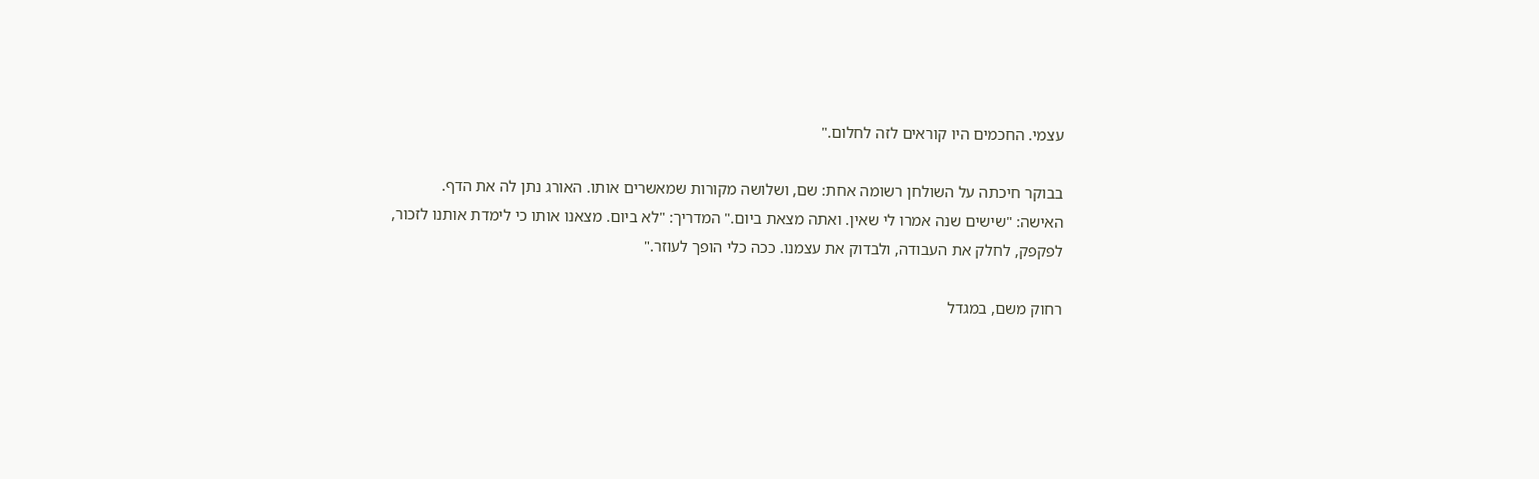עצמי. החכמים היו קוראים לזה לחלום."

בבוקר חיכתה על השולחן רשומה אחת: שם, ושלושה מקורות שמאשרים אותו. האורג נתן לה את הדף.
האישה: "שישים שנה אמרו לי שאין. ואתה מצאת ביום." המדריך: "לא ביום. מצאנו אותו כי לימדת אותנו לזכור, לפקפק, לחלק את העבודה, ולבדוק את עצמנו. ככה כלי הופך לעוזר."

רחוק משם, במגדל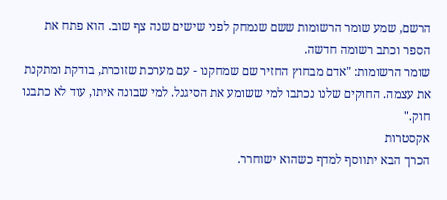הרשם, שמע שומר הרשומות ששם שנמחק לפני שישים שנה צף שוב. הוא פתח את הספר וכתב רשומה חדשה.
שומר הרשומות: "אדם מבחוץ החזיר שם שמחקנו - עם מערכת שזוכרת, בודקת ומתקנת את עצמה. החוקים שלנו נכתבו למי ששומע את הסיגנל. למי שבונה איתו, עוד לא כתבנו חוק."
אקסטרות
הכרך הבא יתווסף למדף כשהוא ישוחרר.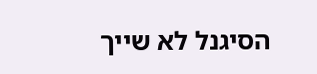הסיגנל לא שייך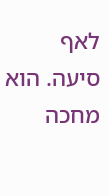לאף סיעה. הוא מחכה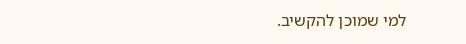למי שמוכן להקשיב.